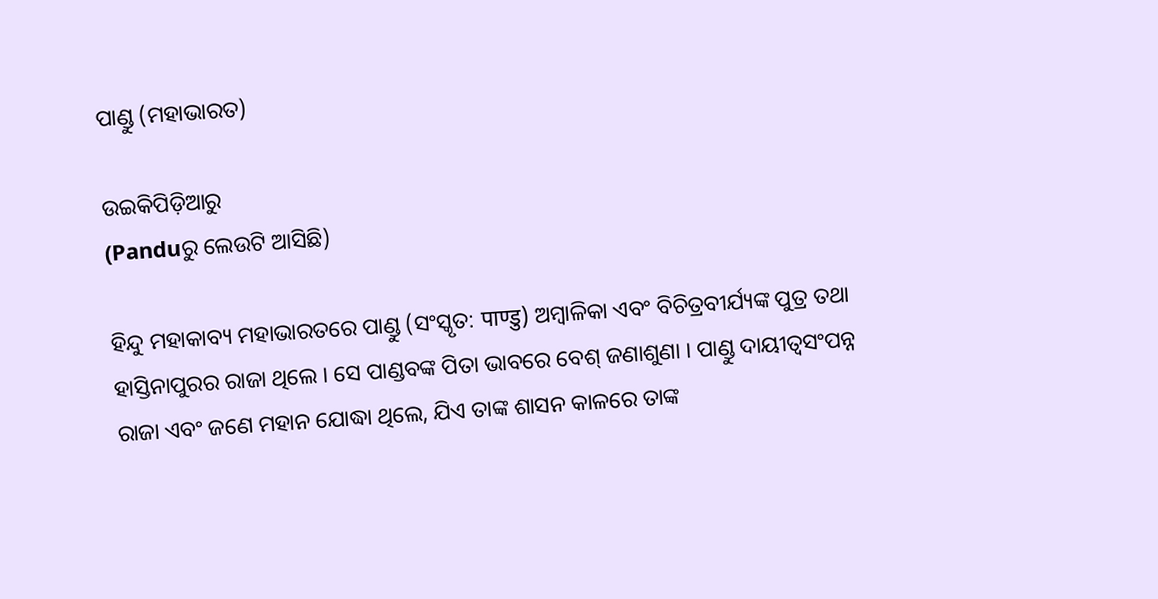ପାଣ୍ଡୁ (ମହାଭାରତ)

ଉଇକିପିଡ଼ିଆ‌ରୁ
(Panduରୁ ଲେଉଟି ଆସିଛି)

ହିନ୍ଦୁ ମହାକାବ୍ୟ ମହାଭାରତରେ ପାଣ୍ଡୁ (ସଂସ୍କୃତ: पाण्डु) ଅମ୍ବାଳିକା ଏବଂ ବିଚିତ୍ରବୀର୍ଯ୍ୟଙ୍କ ପୁତ୍ର ତଥା ହାସ୍ତିନାପୁରର ରାଜା ଥିଲେ । ସେ ପାଣ୍ଡବଙ୍କ ପିତା ଭାବରେ ବେଶ୍ ଜଣାଶୁଣା । ପାଣ୍ଡୁ ଦାୟୀତ୍ୱସଂପନ୍ନ ରାଜା ଏବଂ ଜଣେ ମହାନ ଯୋଦ୍ଧା ଥିଲେ, ଯିଏ ତାଙ୍କ ଶାସନ କାଳରେ ତାଙ୍କ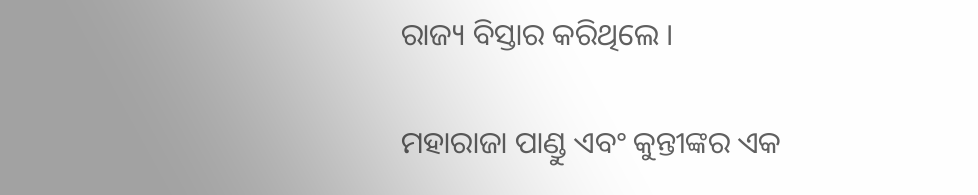ରାଜ୍ୟ ବିସ୍ତାର କରିଥିଲେ ।

ମହାରାଜା ପାଣ୍ଡୁ ଏବଂ କୁନ୍ତୀଙ୍କର ଏକ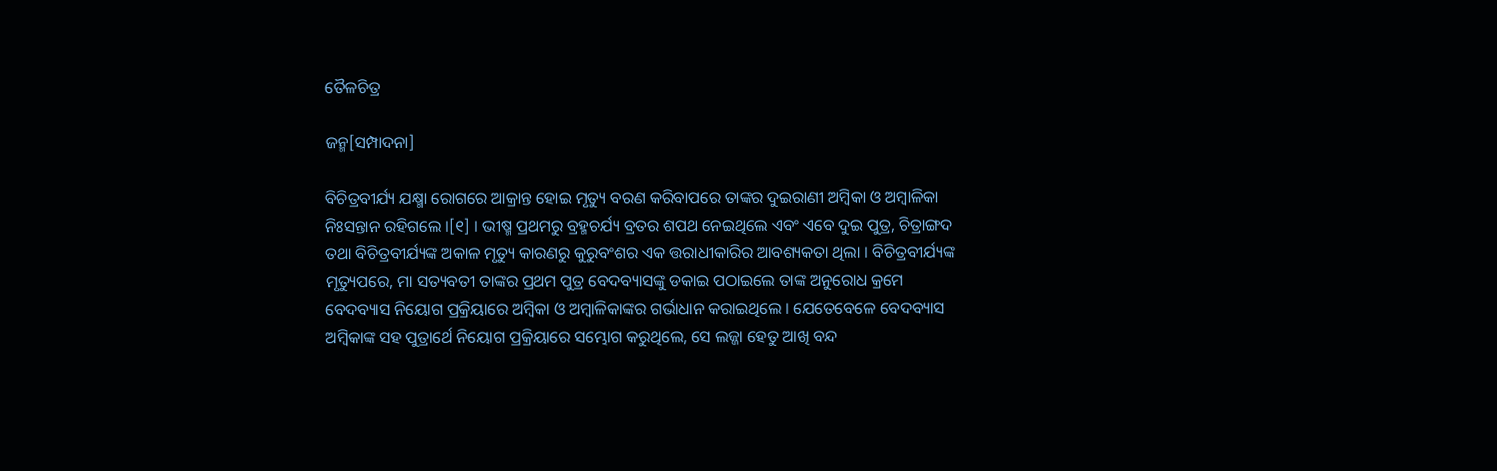ତୈଳଚିତ୍ର

ଜନ୍ମ[ସମ୍ପାଦନା]

ବିଚିତ୍ରବୀର୍ଯ୍ୟ ଯକ୍ଷ୍ମା ରୋଗରେ ଆକ୍ରାନ୍ତ ହୋଇ ମୃତ୍ୟୁ ବରଣ କରିବାପରେ ତାଙ୍କର ଦୁଇରାଣୀ ଅମ୍ବିକା ଓ ଅମ୍ବାଳିକା ନିଃସନ୍ତାନ ରହିଗଲେ ।[୧] । ଭୀଷ୍ମ ପ୍ରଥମରୁ ବ୍ରହ୍ମଚର୍ଯ୍ୟ ବ୍ରତର ଶପଥ ନେଇଥିଲେ ଏବଂ ଏବେ ଦୁଇ ପୁତ୍ର, ଚିତ୍ରାଙ୍ଗଦ ତଥା ବିଚିତ୍ରବୀର୍ଯ୍ୟଙ୍କ ଅକାଳ ମୃତ୍ୟୁ କାରଣରୁ କୁରୁବଂଶର ଏକ ତ୍ତରାଧୀକାରିର ଆବଶ୍ୟକତା ଥିଲା । ବିଚିତ୍ରବୀର୍ଯ୍ୟଙ୍କ ମୃତ୍ୟୁପରେ, ମା ସତ୍ୟବତୀ ତାଙ୍କର ପ୍ରଥମ ପୁତ୍ର ବେଦବ୍ୟାସଙ୍କୁ ଡକାଇ ପଠାଇଲେ ତାଙ୍କ ଅନୁରୋଧ କ୍ରମେ ବେଦବ୍ୟାସ ନିୟୋଗ ପ୍ରକ୍ରିୟାରେ ଅମ୍ବିକା ଓ ଅମ୍ବାଳିକାଙ୍କର ଗର୍ଭାଧାନ କରାଇଥିଲେ । ଯେତେବେଳେ ବେଦବ୍ୟାସ ଅମ୍ବିକାଙ୍କ ସହ ପୁତ୍ରାର୍ଥେ ନିୟୋଗ ପ୍ରକ୍ରିୟାରେ ସମ୍ଭୋଗ କରୁଥିଲେ, ସେ ଲଜ୍ଜା ହେତୁ ଆଖି ବନ୍ଦ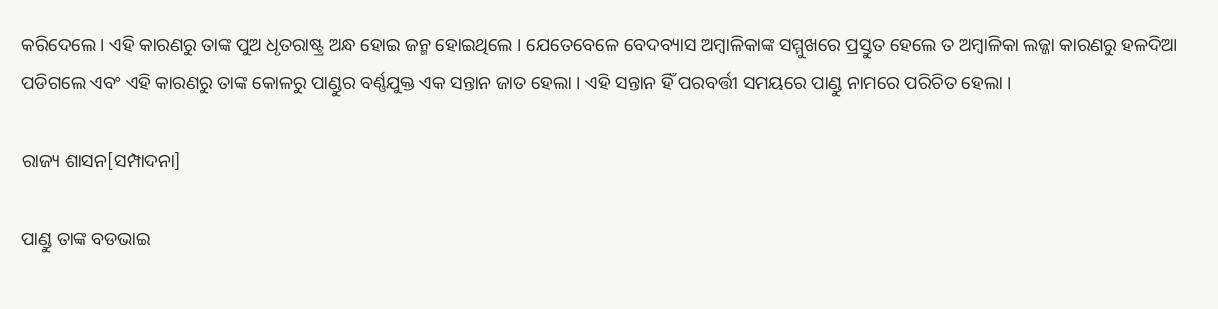କରିଦେଲେ । ଏହି କାରଣରୁ ତାଙ୍କ ପୁଅ ଧୃତରାଷ୍ଟ୍ର ଅନ୍ଧ ହୋଇ ଜନ୍ମ ହୋଇଥିଲେ । ଯେତେବେଳେ ବେଦବ୍ୟାସ ଅମ୍ବାଳିକାଙ୍କ ସମ୍ମୁଖରେ ପ୍ରସ୍ତୁତ ହେଲେ ତ ଅମ୍ବାଳିକା ଲଜ୍ଜା କାରଣରୁ ହଳଦିଆ ପଡିଗଲେ ଏବଂ ଏହି କାରଣରୁ ତାଙ୍କ କୋଳରୁ ପାଣ୍ଡୁର ବର୍ଣ୍ଣଯୁକ୍ତ ଏକ ସନ୍ତାନ ଜାତ ହେଲା । ଏହି ସନ୍ତାନ ହିଁ ପରବର୍ତ୍ତୀ ସମୟରେ ପାଣ୍ଡୁ ନାମରେ ପରିଚିତ ହେଲା ।

ରାଜ୍ୟ ଶାସନ[ସମ୍ପାଦନା]

ପାଣ୍ଡୁ ତାଙ୍କ ବଡଭାଇ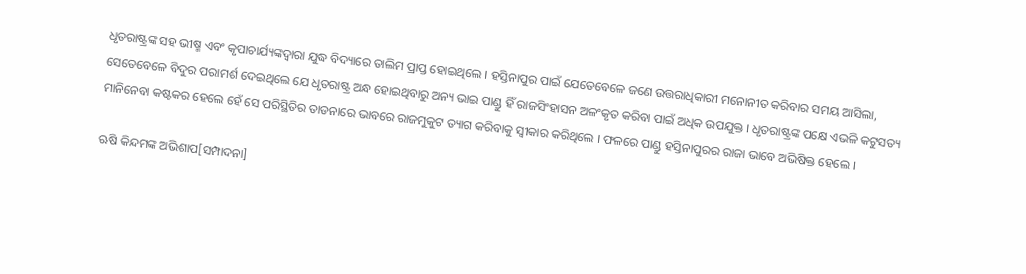ଧୃତରାଷ୍ଟ୍ରଙ୍କ ସହ ଭୀଷ୍ମ ଏବଂ କୃପାଚାର୍ଯ୍ୟଙ୍କଦ୍ୱାରା ଯୁଦ୍ଧ ବିଦ୍ୟାରେ ତାଲିମ ପ୍ରାପ୍ତ ହୋଇଥିଲେ । ହସ୍ତିନାପୁର ପାଇଁ ଯେତେବେଳେ ଜଣେ ଉତ୍ତରାଧିକାରୀ ମନୋନୀତ କରିବାର ସମୟ ଆସିଲା, ସେତେବେଳେ ବିଦୁର ପରାମର୍ଶ ଦେଇଥିଲେ ଯେ ଧୃତରାଷ୍ଟ୍ର ଅନ୍ଧ ହୋଇଥିବାରୁ ଅନ୍ୟ ଭାଇ ପାଣ୍ଡୁ ହିଁ ରାଜସିଂହାସନ ଅଳଂକୃତ କରିବା ପାଇଁ ଅଧିକ ଉପଯୁକ୍ତ । ଧୃତରାଷ୍ଟ୍ରଙ୍କ ପକ୍ଷେ ଏଭଳି କଟୁସତ୍ୟ ମାନିନେବା କଷ୍ଟକର ହେଲେ ହେଁ ସେ ପରିସ୍ଥିତିର ତାଡନାରେ ଭାବରେ ରାଜମୁକୁଟ ତ୍ୟାଗ କରିବାକୁ ସ୍ୱୀକାର କରିଥିଲେ । ଫଳରେ ପାଣ୍ଡୁ ହସ୍ତିନାପୁରର ରାଜା ଭାବେ ଅଭିଷିକ୍ତ ହେଲେ ।

ଋଷି କିନ୍ଦମଙ୍କ ଅଭିଶାପ[ସମ୍ପାଦନା]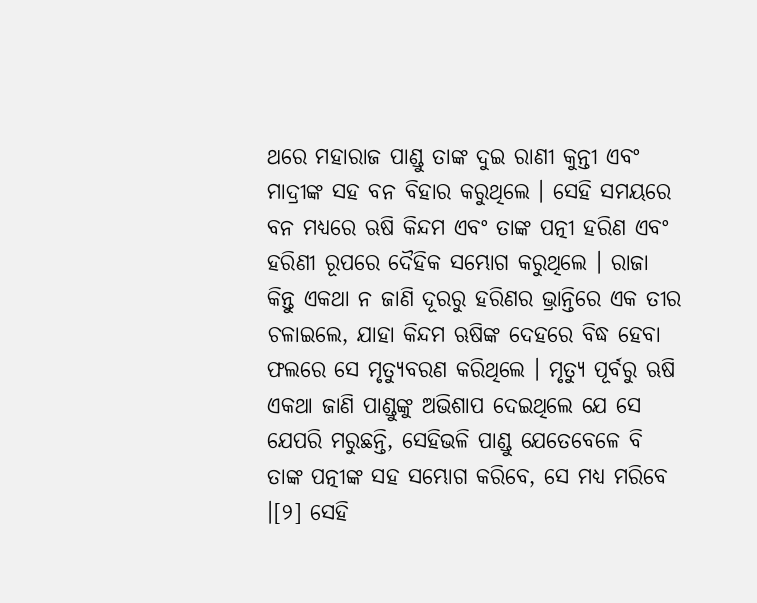ଥରେ ମହାରାଜ ପାଣ୍ଡୁ ତାଙ୍କ ଦୁଇ ରାଣୀ କୁନ୍ତୀ ଏବଂ ମାଦ୍ରୀଙ୍କ ସହ ବନ ବିହାର କରୁଥିଲେ । ସେହି ସମୟରେ ବନ ମଧ୍ୟରେ ଋଷି କିନ୍ଦମ ଏବଂ ତାଙ୍କ ପତ୍ନୀ ହରିଣ ଏବଂ ହରିଣୀ ରୂପରେ ଦୈହିକ ସମ୍ଭୋଗ କରୁଥିଲେ । ରାଜା କିନ୍ତୁ ଏକଥା ନ ଜାଣି ଦୂରରୁ ହରିଣର ଭ୍ରାନ୍ତିରେ ଏକ ତୀର ଚଳାଇଲେ, ଯାହା କିନ୍ଦମ ଋଷିଙ୍କ ଦେହରେ ବିଦ୍ଧ ହେବା ଫଲରେ ସେ ମୃତ୍ୟୁବରଣ କରିଥିଲେ । ମୃତ୍ୟୁ ପୂର୍ବରୁ ଋଷି ଏକଥା ଜାଣି ପାଣ୍ଡୁଙ୍କୁ ଅଭିଶାପ ଦେଇଥିଲେ ଯେ ସେ ଯେପରି ମରୁଛନ୍ତି, ସେହିଭଳି ପାଣ୍ଡୁ ଯେତେବେଳେ ବି ତାଙ୍କ ପତ୍ନୀଙ୍କ ସହ ସମ୍ଭୋଗ କରିବେ, ସେ ମଧ୍ୟ ମରିବେ ।[୨] ସେହି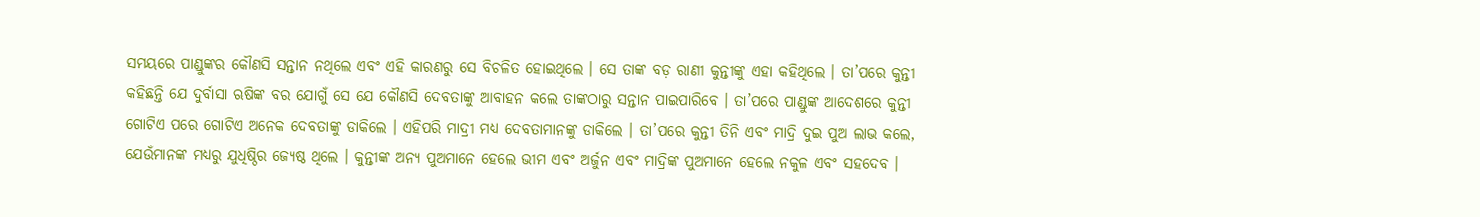ସମୟରେ ପାଣ୍ଡୁଙ୍କର କୌଣସି ସନ୍ତାନ ନଥିଲେ ଏବଂ ଏହି କାରଣରୁ ସେ ବିଚଳିତ ହୋଇଥିଲେ । ସେ ତାଙ୍କ ବଡ଼ ରାଣୀ କୁନ୍ତୀଙ୍କୁ ଏହା କହିଥିଲେ । ତା’ପରେ କୁନ୍ତୀ କହିଛନ୍ତି ଯେ ଦୁର୍ବାସା ଋଷିଙ୍କ ବର ଯୋଗୁଁ ସେ ଯେ କୌଣସି ଦେବତାଙ୍କୁ ଆବାହନ କଲେ ତାଙ୍କଠାରୁ ସନ୍ତାନ ପାଇପାରିବେ । ତା’ପରେ ପାଣ୍ଡୁଙ୍କ ଆଦେଶରେ କୁନ୍ତୀ ଗୋଟିଏ ପରେ ଗୋଟିଏ ଅନେକ ଦେବତାଙ୍କୁ ଡାକିଲେ । ଏହିପରି ମାଦ୍ରୀ ମଧ୍ୟ ଦେବତାମାନଙ୍କୁ ଡାକିଲେ । ତା’ପରେ କୁନ୍ତୀ ତିନି ଏବଂ ମାଦ୍ରି ଦୁଇ ପୁଅ ଲାଭ କଲେ, ଯେଉଁମାନଙ୍କ ମଧ୍ୟରୁ ଯୁଧିଷ୍ଠିର ଜ୍ୟେଷ୍ଠ ଥିଲେ । କୁନ୍ତୀଙ୍କ ଅନ୍ୟ ପୁଅମାନେ ହେଲେ ଭୀମ ଏବଂ ଅର୍ଜୁନ ଏବଂ ମାଦ୍ରିଙ୍କ ପୁଅମାନେ ହେଲେ ନକୁଳ ଏବଂ ସହଦେବ ।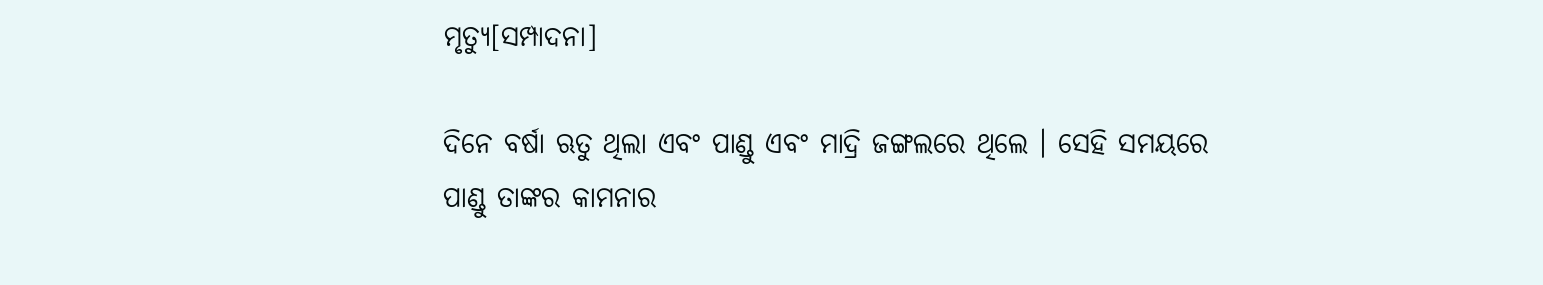ମୃତ୍ୟୁ[ସମ୍ପାଦନା]

ଦିନେ ବର୍ଷା ଋତୁ ଥିଲା ଏବଂ ପାଣ୍ଡୁ ଏବଂ ମାଦ୍ରି ଜଙ୍ଗଲରେ ଥିଲେ । ସେହି ସମୟରେ ପାଣ୍ଡୁ ତାଙ୍କର କାମନାର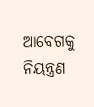ଆବେଗକୁ ନିୟନ୍ତ୍ରଣ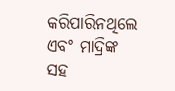କରିପାରିନଥିଲେ ଏବଂ ମାଦ୍ରିଙ୍କ ସହ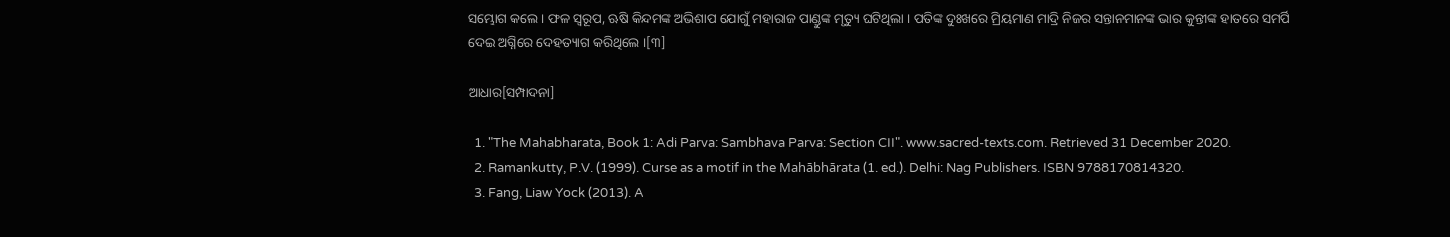ସମ୍ଭୋଗ କଲେ । ଫଳ ସ୍ୱରୂପ, ଋଷି କିନ୍ଦମଙ୍କ ଅଭିଶାପ ଯୋଗୁଁ ମହାରାଜ ପାଣ୍ଡୁଙ୍କ ମୃତ୍ୟୁ ଘଟିଥିଲା । ପତିଙ୍କ ଦୁଃଖରେ ମ୍ରିୟମାଣ ମାଦ୍ରି ନିଜର ସନ୍ତାନମାନଙ୍କ ଭାର କୁନ୍ତୀଙ୍କ ହାତରେ ସମର୍ପି ଦେଇ ଅଗ୍ନିରେ ଦେହତ୍ୟାଗ କରିଥିଲେ ।[୩]

ଆଧାର[ସମ୍ପାଦନା]

  1. "The Mahabharata, Book 1: Adi Parva: Sambhava Parva: Section CII". www.sacred-texts.com. Retrieved 31 December 2020.
  2. Ramankutty, P.V. (1999). Curse as a motif in the Mahābhārata (1. ed.). Delhi: Nag Publishers. ISBN 9788170814320.
  3. Fang, Liaw Yock (2013). A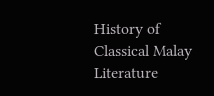History of Classical Malay Literature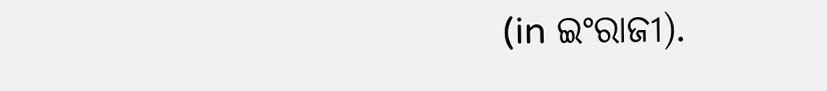(in ଇଂରାଜୀ).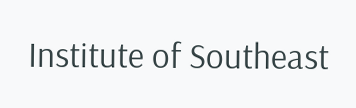Institute of Southeast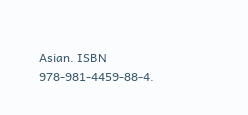Asian. ISBN 978-981-4459-88-4.